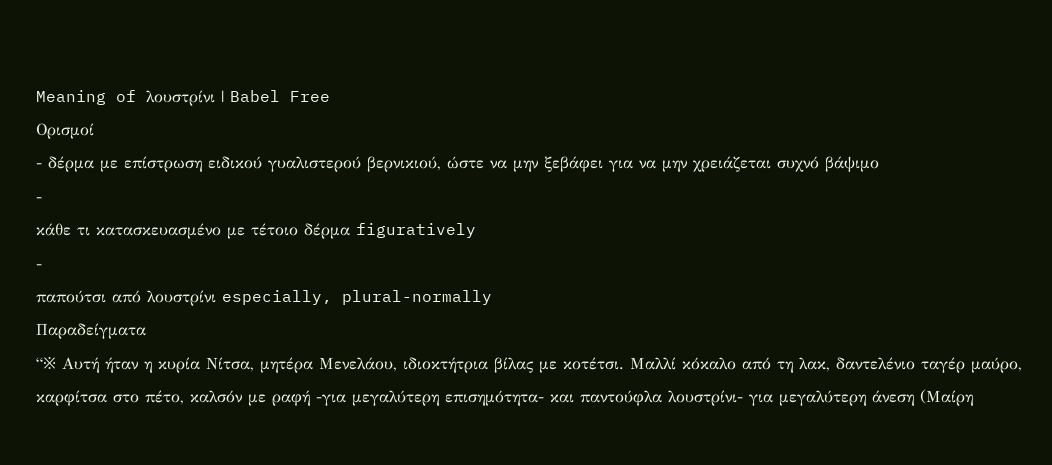Meaning of λουστρίνι | Babel Free
Ορισμοί
- δέρμα με επίστρωση ειδικού γυαλιστερού βερνικιού, ώστε να μην ξεβάφει για να μην χρειάζεται συχνό βάψιμο
-
κάθε τι κατασκευασμένο με τέτοιο δέρμα figuratively
-
παπούτσι από λουστρίνι especially, plural-normally
Παραδείγματα
“※ Αυτή ήταν η κυρία Νίτσα, μητέρα Μενελάου, ιδιοκτήτρια βίλας με κοτέτσι. Μαλλί κόκαλο από τη λακ, δαντελένιο ταγέρ μαύρο, καρφίτσα στο πέτο, καλσόν με ραφή -για μεγαλύτερη επισημότητα- και παντούφλα λουστρίνι- για μεγαλύτερη άνεση (Μαίρη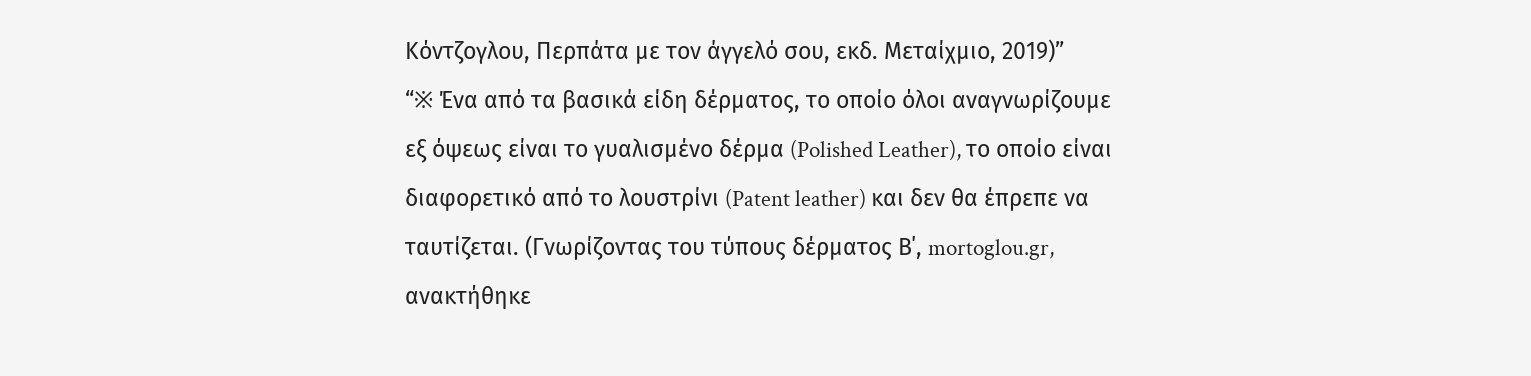Κόντζογλου, Περπάτα με τον άγγελό σου, εκδ. Μεταίχμιο, 2019)”
“※ Ένα από τα βασικά είδη δέρματος, το οποίο όλοι αναγνωρίζουμε εξ όψεως είναι το γυαλισμένο δέρμα (Polished Leather), το οποίο είναι διαφορετικό από το λουστρίνι (Patent leather) και δεν θα έπρεπε να ταυτίζεται. (Γνωρίζοντας του τύπους δέρματος Β΄, mortoglou.gr, ανακτήθηκε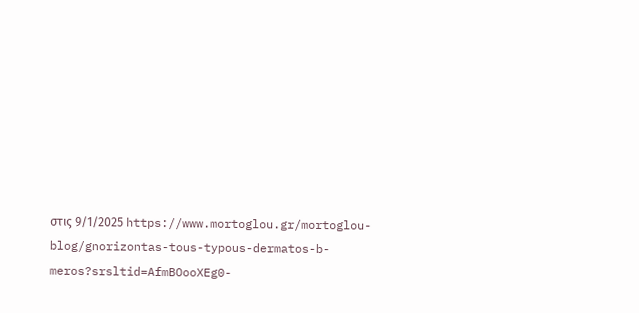στις 9/1/2025 https://www.mortoglou.gr/mortoglou-blog/gnorizontas-tous-typous-dermatos-b-meros?srsltid=AfmBOooXEg0-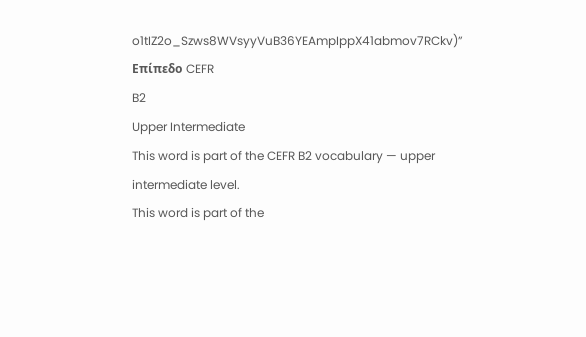o1tIZ2o_Szws8WVsyyVuB36YEAmpIppX41abmov7RCkv)”
Επίπεδο CEFR
B2
Upper Intermediate
This word is part of the CEFR B2 vocabulary — upper intermediate level.
This word is part of the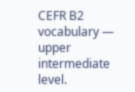CEFR B2 vocabulary — upper intermediate level.